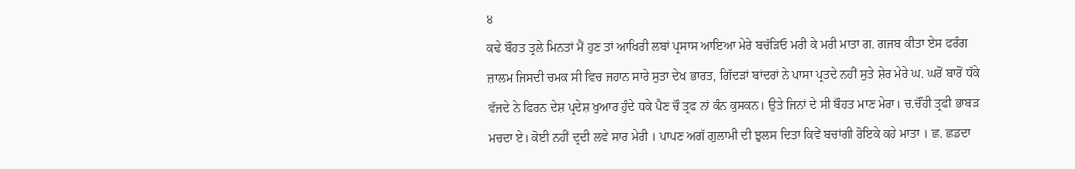੪
ਕਢੇ ਬੌਹਤ ਤ੍ਰਲੇ ਮਿਨਤਾਂ ਮੈਂ ਹੁਣ ਤਾਂ ਆਖਿਰੀ ਲਬਾਂ ਪ੍ਰਸਾਸ ਆਇਆ ਮੇਰੇ ਬਚੱੜਿਓ ਮਰੀ ਕੇ ਮਰੀ ਮਾਤਾ ਗ. ਗਜਬ ਕੀਤਾ ਏਸ ਫਰੰਗ ਜ਼ਾਲਮ ਜਿਸਦੀ ਚਮਕ ਸੀ ਵਿਚ ਜਹਾਨ ਸਾਰੇ ਸੁਤਾ ਦੇਖ ਭਾਰਤ, ਗਿੱਦੜਾਂ ਬਾਂਦਰਾਂ ਨੇ ਪਾਸਾ ਪ੍ਰਤਦੇ ਨਹੀਂ ਸੁਤੇ ਸ਼ੇਰ ਮੇਰੇ ਘ. ਘਰੋਂ ਬਾਰੋਂ ਧੱਕੇ ਵੱਜਦੇ ਨੇ ਫਿਰਨ ਦੇਸ਼ ਪ੍ਰਦੇਸ਼ ਖੁਆਰ ਹੁੰਦੇ ਧਕੇ ਪੈਣ ਚੌ ਤ੍ਰਫ ਨਾਂ ਕੰਨ ਕੁਸਕਨ। ਉਤੇ ਜਿਨਾਂ ਦੇ ਸੀ ਬੌਹਤ ਮਾਣ ਮੇਰਾ। ਚ.ਚੌਂਹੀ ਤ੍ਰਫੀ ਭਾਬੜ ਮਚਦਾ ਏ। ਕੋਈ ਨਹੀਂ ਦ੍ਰਦੀ ਲਵੇ ਸਾਰ ਮੇਰੀ । ਪਾਪਣ ਅਗੱ ਗੁਲਾਮੀ ਦੀ ਝੁਲਸ ਦਿਤਾ ਕਿਵੇਂ ਬਚਾਂਗੀ ਰੋਇਕੇ ਕਹੇ ਮਾਤਾ । ਛ. ਛਡਦਾ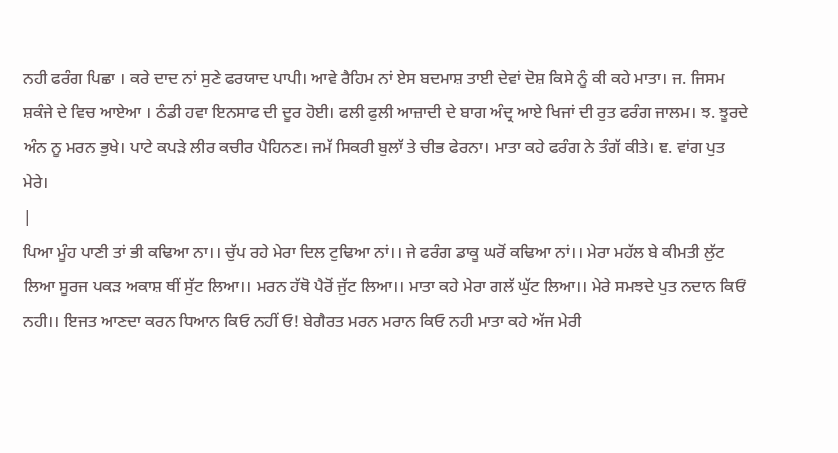ਨਹੀ ਫਰੰਗ ਪਿਛਾ । ਕਰੇ ਦਾਦ ਨਾਂ ਸੁਣੇ ਫਰਯਾਦ ਪਾਪੀ। ਆਵੇ ਰੈਹਿਮ ਨਾਂ ਏਸ ਬਦਮਾਸ਼ ਤਾਈ ਦੇਵਾਂ ਦੋਸ਼ ਕਿਸੇ ਨੂੰ ਕੀ ਕਹੇ ਮਾਤਾ। ਜ. ਜਿਸਮ ਸ਼ਕੰਜੇ ਦੇ ਵਿਚ ਆਏਆ । ਠੰਡੀ ਹਵਾ ਇਨਸਾਫ ਦੀ ਦੂਰ ਹੋਈ। ਫਲੀ ਫੁਲੀ ਆਜ਼ਾਦੀ ਦੇ ਬਾਗ ਅੰਦ੍ਰ ਆਏ ਖਿਜਾਂ ਦੀ ਰੁਤ ਫਰੰਗ ਜਾਲਮ। ਝ. ਝੂਰਦੇ ਅੰਨ ਨੂ ਮਰਨ ਭੁਖੇ। ਪਾਟੇ ਕਪੜੇ ਲੀਰ ਕਚੀਰ ਪੈਹਿਨਣ। ਜਮੱ ਸਿਕਰੀ ਬੁਲਾੱ ਤੇ ਚੀਭ ਫੇਰਨਾ। ਮਾਤਾ ਕਹੇ ਫਰੰਗ ਨੇ ਤੰਗੱ ਕੀਤੇ। ਞ. ਵਾਂਗ ਪੁਤ ਮੇਰੇ।
|
ਪਿਆ ਮੂੰਹ ਪਾਣੀ ਤਾਂ ਭੀ ਕਢਿਆ ਨਾ।। ਚੁੱਪ ਰਹੇ ਮੇਰਾ ਦਿਲ ਟੁਢਿਆ ਨਾਂ।। ਜੇ ਫਰੰਗ ਡਾਕੂ ਘਰੋਂ ਕਢਿਆ ਨਾਂ।। ਮੇਰਾ ਮਹੱਲ ਬੇ ਕੀਮਤੀ ਲੁੱਟ ਲਿਆ ਸੂਰਜ ਪਕੜ ਅਕਾਸ਼ ਥੀਂ ਸੁੱਟ ਲਿਆ।। ਮਰਨ ਹੱਥੋ ਪੈਰੋਂ ਜੁੱਟ ਲਿਆ।। ਮਾਤਾ ਕਹੇ ਮੇਰਾ ਗਲੱ ਘੁੱਟ ਲਿਆ।। ਮੇਰੇ ਸਮਝਦੇ ਪੁਤ ਨਦਾਨ ਕਿਓਂ ਨਹੀ।। ਇਜਤ ਆਣਦਾ ਕਰਨ ਧਿਆਨ ਕਿਓ ਨਹੀਂ ਓ! ਬੇਗੈਰਤ ਮਰਨ ਮਰਾਨ ਕਿਓ ਨਹੀ ਮਾਤਾ ਕਹੇ ਅੱਜ ਮੇਰੀ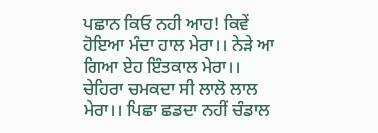ਪਛਾਨ ਕਿਓ ਨਹੀ ਆਹ! ਕਿਵੇਂ ਹੋਇਆ ਮੰਦਾ ਹਾਲ ਮੇਰਾ।। ਨੇੜੇ ਆ ਗਿਆ ਏਹ ਇੰਤਕਾਲ ਮੇਰਾ।। ਚੇਹਿਰਾ ਚਮਕਦਾ ਸੀ ਲਾਲੋ ਲਾਲ ਮੇਰਾ।। ਪਿਛਾ ਛਡਦਾ ਨਹੀਂ ਚੰਡਾਲ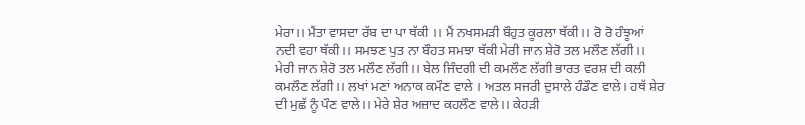ਮੇਰਾ।। ਮੈਂਤਾ ਵਾਸਦਾ ਰੱਬ ਦਾ ਪਾ ਥੱਕੀ ।। ਮੈਂ ਨਖਸਮੜੀ ਬੌਹੁਤ ਕੂਰਲਾ ਥੱਕੀ।। ਰੋ ਰੋ ਹੰਝੂਆਂ ਨਦੀ ਵਹਾ ਥੱਕੀ।। ਸਮਝਣ ਪੁਤ ਨਾ ਬੌਹਤ ਸਮਝਾ ਥੱਕੀ ਮੇਰੀ ਜਾਨ ਸ਼ੇਰੋ ਤਲ ਮਲੌਣ ਲੱਗੀ।। ਮੇਰੀ ਜਾਨ ਸ਼ੇਰੋ ਤਲ ਮਲੌਣ ਲੱਗੀ।। ਬੇਲ ਜਿੰਦਗੀ ਦੀ ਕਮਲੌਣ ਲੱਗੀ ਭਾਰਤ ਵਰਸ਼ ਦੀ ਕਲੀ ਕਮਲੌਣ ਲੱਗੀ।। ਲਖਾਂ ਮਣਾਂ ਅਨਾਕ ਕਮੌਣ ਵਾਲੇ । ਅਤਲ ਸਜਰੀ ਦੁਸਾਲੇ ਹੰਡੌਣ ਵਾਲੇ। ਹਥੱ ਸ਼ੇਰ ਦੀ ਮੁਛੱ ਨੂੰ ਪੌਣ ਵਾਲੇ।। ਮੇਰੇ ਸ਼ੇਰ ਅਜ਼ਾਦ ਕਹਲੌਣ ਵਾਲੇ।। ਕੇਹੜੀ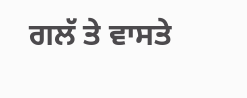ਗਲੱ ਤੇ ਵਾਸਤੇ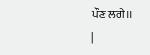ਪੌਣ ਲਗੇ।।
|